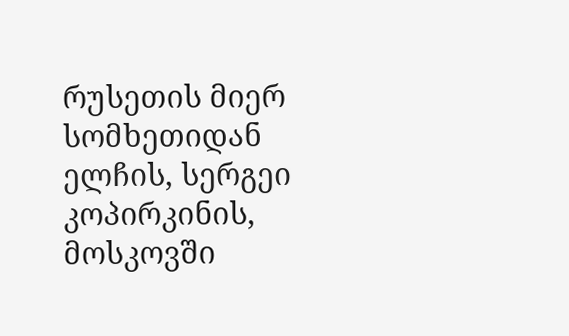რუსეთის მიერ სომხეთიდან ელჩის, სერგეი კოპირკინის, მოსკოვში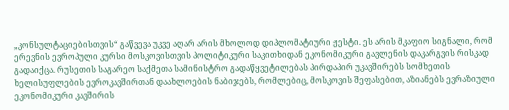„კონსულტაციებისთვის“ გაწვევა უკვე აღარ არის მხოლოდ დიპლომატიური ჟესტი. ეს არის მკაფიო სიგნალი, რომ ერევნის ევროპული კურსი მოსკოვისთვის პოლიტიკური საკითხიდან ეკონომიკური გავლენის დაკარგვის რისკად გადაიქცა. რუსეთის საგარეო საქმეთა სამინისტრო გადაწყვეტილებას პირდაპირ უკავშირებს სომხეთის ხელისუფლების ევროკავშირთან დაახლოების ნაბიჯებს, რომლებიც, მოსკოვის შეფასებით, აზიანებს ევრაზიული ეკონომიკური კავშირის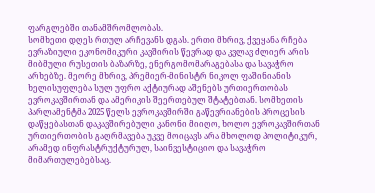ფარგლებში თანამშრომლობას.
სომხეთი დღეს რთულ არჩევანს დგას. ერთი მხრივ, ქვეყანა რჩება ევრაზიული ეკონომიკური კავშირის წევრად და კვლავ ძლიერ არის მიბმული რუსეთის ბაზარზე, ენერგომომარაგებასა და სავაჭრო არხებზე. მეორე მხრივ, პრემიერ-მინისტრ ნიკოლ ფაშინიანის ხელისუფლება სულ უფრო აქტიურად აშენებს ურთიერთობას ევროკავშირთან და ამერიკის შეერთებულ შტატებთან. სომხეთის პარლამენტმა 2025 წელს ევროკავშირში გაწევრიანების პროცესის დაწყებასთან დაკავშირებული კანონი მიიღო, ხოლო ევროკავშირთან ურთიერთობის გაღრმავება უკვე მოიცავს არა მხოლოდ პოლიტიკურ, არამედ ინფრასტრუქტურულ, საინვესტიციო და სავაჭრო მიმართულებებსაც.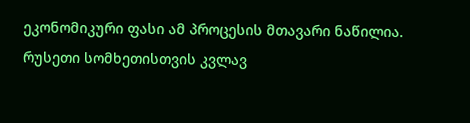ეკონომიკური ფასი ამ პროცესის მთავარი ნაწილია. რუსეთი სომხეთისთვის კვლავ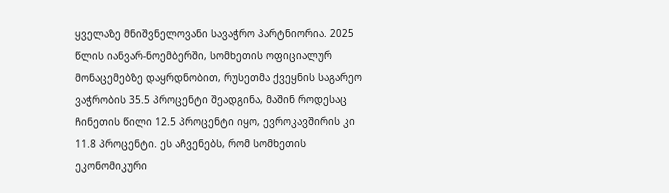ყველაზე მნიშვნელოვანი სავაჭრო პარტნიორია. 2025 წლის იანვარ-ნოემბერში, სომხეთის ოფიციალურ მონაცემებზე დაყრდნობით, რუსეთმა ქვეყნის საგარეო ვაჭრობის 35.5 პროცენტი შეადგინა, მაშინ როდესაც ჩინეთის წილი 12.5 პროცენტი იყო, ევროკავშირის კი 11.8 პროცენტი. ეს აჩვენებს, რომ სომხეთის ეკონომიკური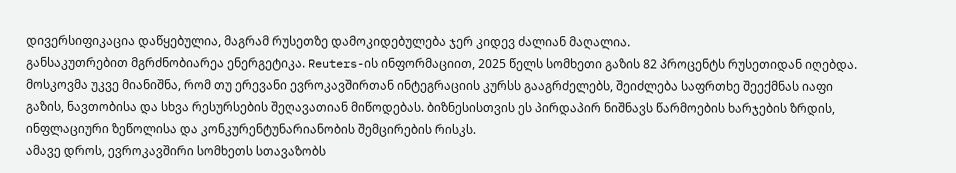დივერსიფიკაცია დაწყებულია, მაგრამ რუსეთზე დამოკიდებულება ჯერ კიდევ ძალიან მაღალია.
განსაკუთრებით მგრძნობიარეა ენერგეტიკა. Reuters-ის ინფორმაციით, 2025 წელს სომხეთი გაზის 82 პროცენტს რუსეთიდან იღებდა. მოსკოვმა უკვე მიანიშნა, რომ თუ ერევანი ევროკავშირთან ინტეგრაციის კურსს გააგრძელებს, შეიძლება საფრთხე შეექმნას იაფი გაზის, ნავთობისა და სხვა რესურსების შეღავათიან მიწოდებას. ბიზნესისთვის ეს პირდაპირ ნიშნავს წარმოების ხარჯების ზრდის, ინფლაციური ზეწოლისა და კონკურენტუნარიანობის შემცირების რისკს.
ამავე დროს, ევროკავშირი სომხეთს სთავაზობს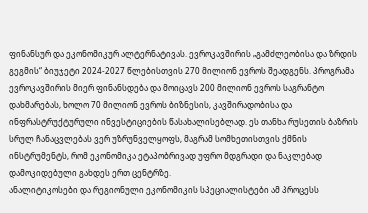ფინანსურ და ეკონომიკურ ალტერნატივას. ევროკავშირის „გამძლეობისა და ზრდის გეგმის“ ბიუჯეტი 2024-2027 წლებისთვის 270 მილიონ ევროს შეადგენს. პროგრამა ევროკავშირის მიერ ფინანსდება და მოიცავს 200 მილიონ ევროს საგრანტო დახმარებას, ხოლო 70 მილიონ ევროს ბიზნესის, კავშირადობისა და ინფრასტრუქტურული ინვესტიციების წასახალისებლად. ეს თანხა რუსეთის ბაზრის სრულ ჩანაცვლებას ვერ უზრუნველყოფს, მაგრამ სომხეთისთვის ქმნის ინსტრუმენტს, რომ ეკონომიკა ეტაპობრივად უფრო მდგრადი და ნაკლებად დამოკიდებული გახდეს ერთ ცენტრზე.
ანალიტიკოსები და რეგიონული ეკონომიკის სპეციალისტები ამ პროცესს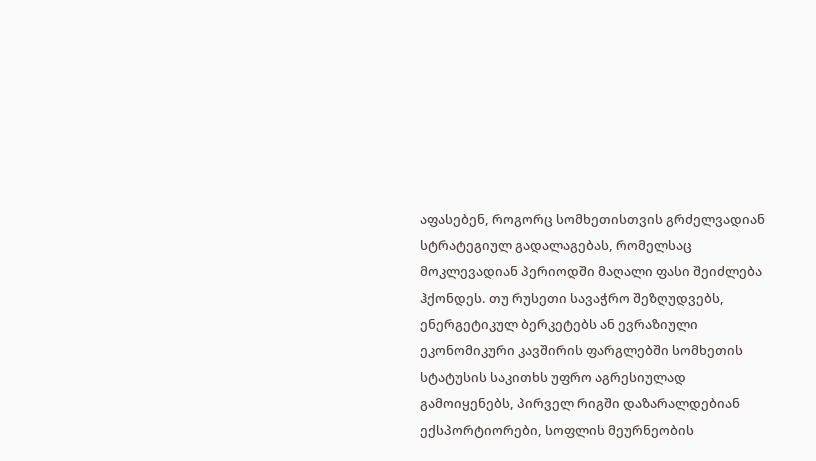აფასებენ, როგორც სომხეთისთვის გრძელვადიან სტრატეგიულ გადალაგებას, რომელსაც მოკლევადიან პერიოდში მაღალი ფასი შეიძლება ჰქონდეს. თუ რუსეთი სავაჭრო შეზღუდვებს, ენერგეტიკულ ბერკეტებს ან ევრაზიული ეკონომიკური კავშირის ფარგლებში სომხეთის სტატუსის საკითხს უფრო აგრესიულად გამოიყენებს, პირველ რიგში დაზარალდებიან ექსპორტიორები, სოფლის მეურნეობის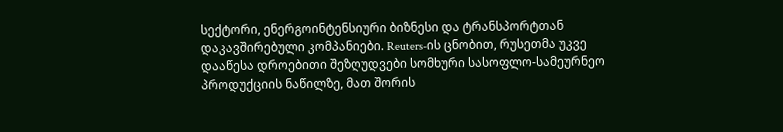სექტორი, ენერგოინტენსიური ბიზნესი და ტრანსპორტთან დაკავშირებული კომპანიები. Reuters-ის ცნობით, რუსეთმა უკვე დააწესა დროებითი შეზღუდვები სომხური სასოფლო-სამეურნეო პროდუქციის ნაწილზე, მათ შორის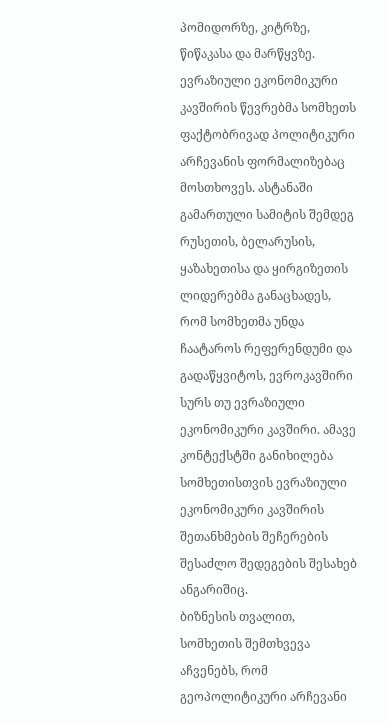პომიდორზე, კიტრზე, წიწაკასა და მარწყვზე.
ევრაზიული ეკონომიკური კავშირის წევრებმა სომხეთს ფაქტობრივად პოლიტიკური არჩევანის ფორმალიზებაც მოსთხოვეს. ასტანაში გამართული სამიტის შემდეგ რუსეთის, ბელარუსის, ყაზახეთისა და ყირგიზეთის ლიდერებმა განაცხადეს, რომ სომხეთმა უნდა ჩაატაროს რეფერენდუმი და გადაწყვიტოს, ევროკავშირი სურს თუ ევრაზიული ეკონომიკური კავშირი. ამავე კონტექსტში განიხილება სომხეთისთვის ევრაზიული ეკონომიკური კავშირის შეთანხმების შეჩერების შესაძლო შედეგების შესახებ ანგარიშიც.
ბიზნესის თვალით, სომხეთის შემთხვევა აჩვენებს, რომ გეოპოლიტიკური არჩევანი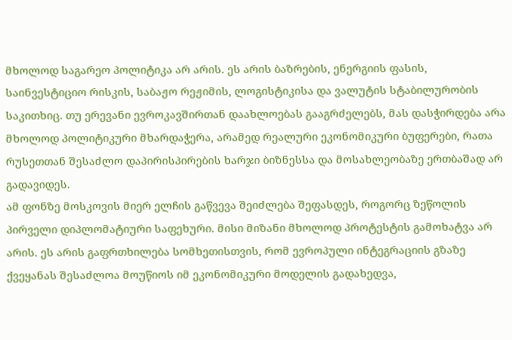მხოლოდ საგარეო პოლიტიკა არ არის. ეს არის ბაზრების, ენერგიის ფასის, საინვესტიციო რისკის, საბაჟო რეჟიმის, ლოგისტიკისა და ვალუტის სტაბილურობის საკითხიც. თუ ერევანი ევროკავშირთან დაახლოებას გააგრძელებს, მას დასჭირდება არა მხოლოდ პოლიტიკური მხარდაჭერა, არამედ რეალური ეკონომიკური ბუფერები, რათა რუსეთთან შესაძლო დაპირისპირების ხარჯი ბიზნესსა და მოსახლეობაზე ერთბაშად არ გადავიდეს.
ამ ფონზე მოსკოვის მიერ ელჩის გაწვევა შეიძლება შეფასდეს, როგორც ზეწოლის პირველი დიპლომატიური საფეხური. მისი მიზანი მხოლოდ პროტესტის გამოხატვა არ არის. ეს არის გაფრთხილება სომხეთისთვის, რომ ევროპული ინტეგრაციის გზაზე ქვეყანას შესაძლოა მოუწიოს იმ ეკონომიკური მოდელის გადახედვა,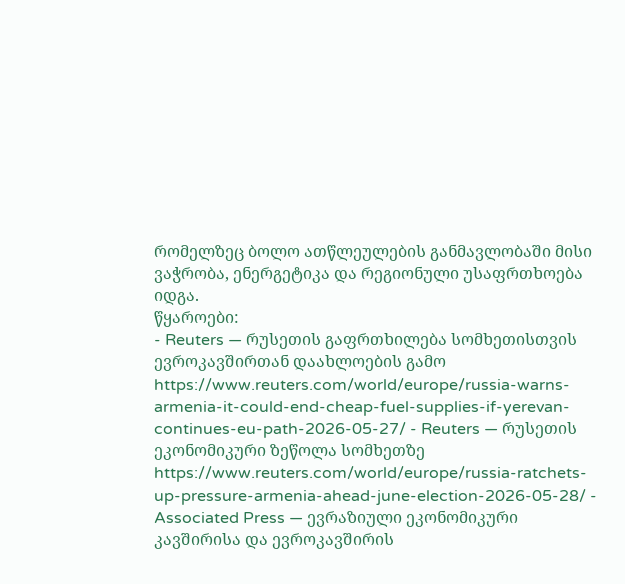რომელზეც ბოლო ათწლეულების განმავლობაში მისი ვაჭრობა, ენერგეტიკა და რეგიონული უსაფრთხოება იდგა.
წყაროები:
- Reuters — რუსეთის გაფრთხილება სომხეთისთვის ევროკავშირთან დაახლოების გამო
https://www.reuters.com/world/europe/russia-warns-armenia-it-could-end-cheap-fuel-supplies-if-yerevan-continues-eu-path-2026-05-27/ - Reuters — რუსეთის ეკონომიკური ზეწოლა სომხეთზე
https://www.reuters.com/world/europe/russia-ratchets-up-pressure-armenia-ahead-june-election-2026-05-28/ - Associated Press — ევრაზიული ეკონომიკური კავშირისა და ევროკავშირის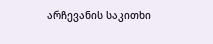არჩევანის საკითხი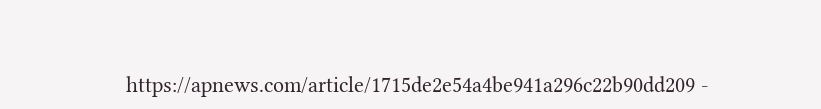https://apnews.com/article/1715de2e54a4be941a296c22b90dd209 -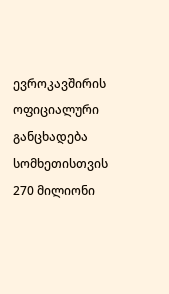ევროკავშირის ოფიციალური განცხადება სომხეთისთვის 270 მილიონი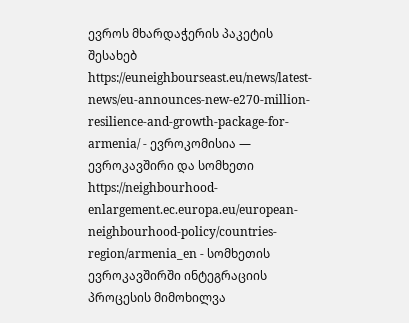ევროს მხარდაჭერის პაკეტის შესახებ
https://euneighbourseast.eu/news/latest-news/eu-announces-new-e270-million-resilience-and-growth-package-for-armenia/ - ევროკომისია — ევროკავშირი და სომხეთი
https://neighbourhood-enlargement.ec.europa.eu/european-neighbourhood-policy/countries-region/armenia_en - სომხეთის ევროკავშირში ინტეგრაციის პროცესის მიმოხილვა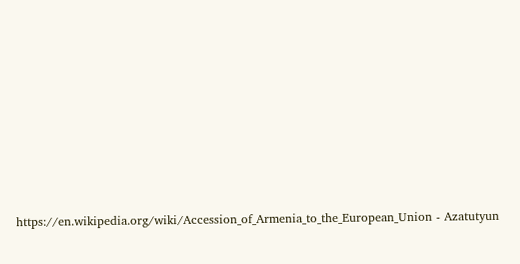https://en.wikipedia.org/wiki/Accession_of_Armenia_to_the_European_Union - Azatutyun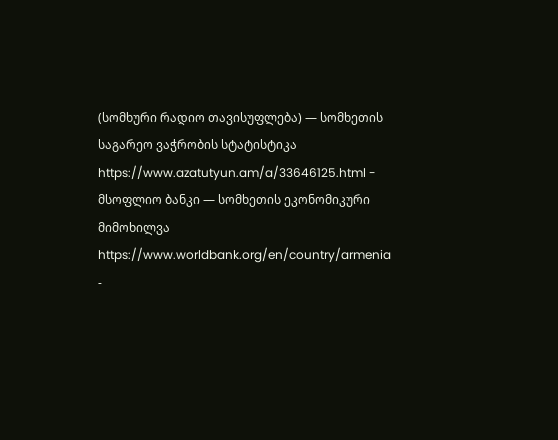(სომხური რადიო თავისუფლება) — სომხეთის საგარეო ვაჭრობის სტატისტიკა
https://www.azatutyun.am/a/33646125.html - მსოფლიო ბანკი — სომხეთის ეკონომიკური მიმოხილვა
https://www.worldbank.org/en/country/armenia -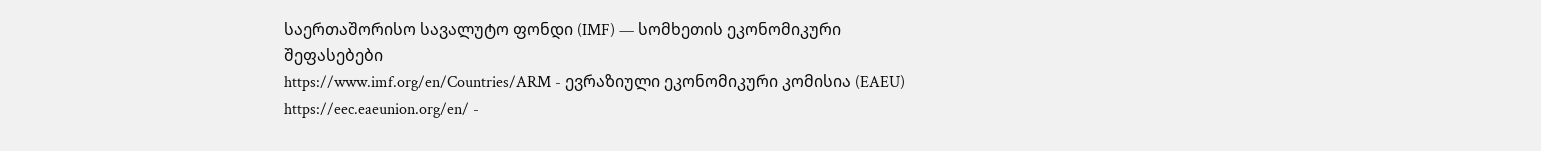საერთაშორისო სავალუტო ფონდი (IMF) — სომხეთის ეკონომიკური შეფასებები
https://www.imf.org/en/Countries/ARM - ევრაზიული ეკონომიკური კომისია (EAEU)
https://eec.eaeunion.org/en/ -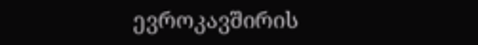ევროკავშირის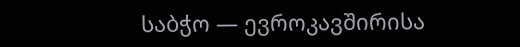საბჭო — ევროკავშირისა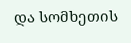და სომხეთის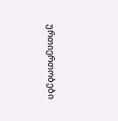ურთიერთობები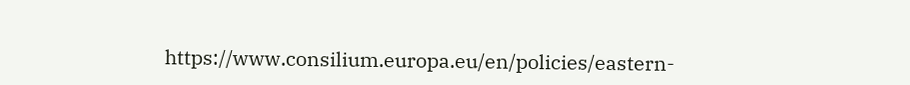https://www.consilium.europa.eu/en/policies/eastern-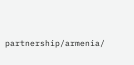partnership/armenia/